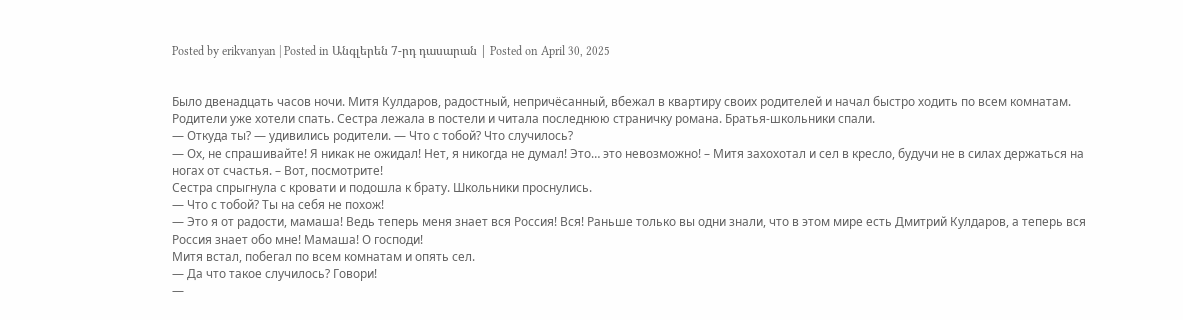Posted by erikvanyan | Posted in Անգլերեն 7-րդ դասարան | Posted on April 30, 2025


Было двенадцать часов ночи. Митя Кулдаров, радостный, непричёсанный, вбежал в квартиру своих родителей и начал быстро ходить по всем комнатам. Родители уже хотели спать. Сестра лежала в постели и читала последнюю страничку романа. Братья-школьники спали.
— Откуда ты? — удивились родители. — Что с тобой? Что случилось?
— Ох, не спрашивайте! Я никак не ожидал! Нет, я никогда не думал! Это… это невозможно! – Митя захохотал и сел в кресло, будучи не в силах держаться на ногах от счастья. – Вот, посмотрите!
Сестра спрыгнула с кровати и подошла к брату. Школьники проснулись.
— Что с тобой? Ты на себя не похож!
— Это я от радости, мамаша! Ведь теперь меня знает вся Россия! Вся! Раньше только вы одни знали, что в этом мире есть Дмитрий Кулдаров, а теперь вся Россия знает обо мне! Мамаша! О господи!
Митя встал, побегал по всем комнатам и опять сел.
— Да что такое случилось? Говори!
—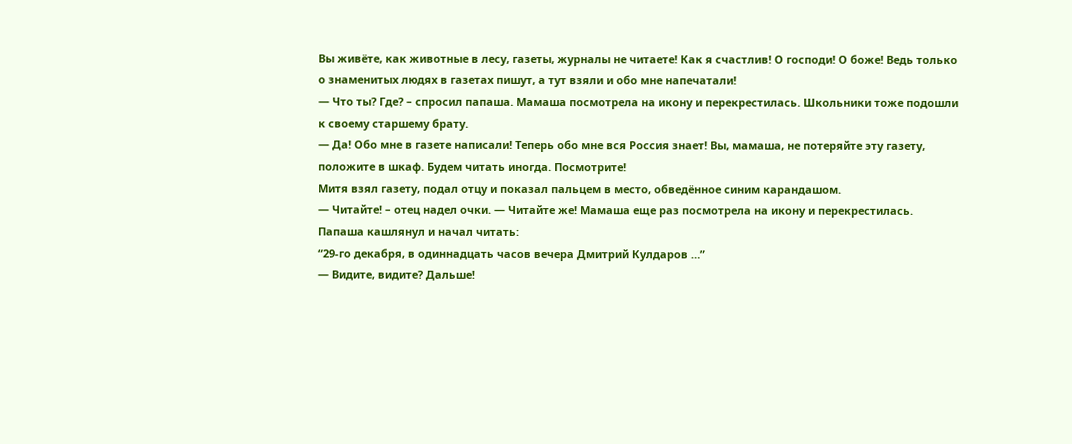Вы живёте, как животные в лесу, газеты, журналы не читаете! Как я счастлив! О господи! О боже! Ведь только о знаменитых людях в газетах пишут, а тут взяли и обо мне напечатали!
— Что ты? Где? – спросил папаша. Мамаша посмотрела на икону и перекрестилась. Школьники тоже подошли к своему старшему брату.
— Да! Обо мне в газете написали! Теперь обо мне вся Россия знает! Вы, мамаша, не потеряйте эту газету, положите в шкаф. Будем читать иногда. Посмотрите!
Митя взял газету, подал отцу и показал пальцем в место, обведённое синим карандашом.
— Читайте! – отец надел очки. — Читайте же! Мамаша еще раз посмотрела на икону и перекрестилась.
Папаша кашлянул и начал читать:
“29-го декабря, в одиннадцать часов вечера Дмитрий Кулдаров …”
— Видите, видите? Дальше!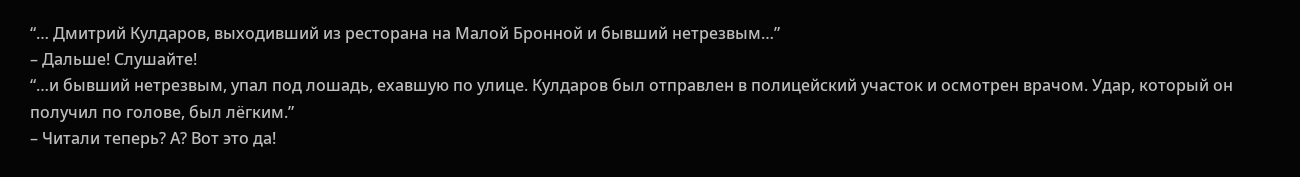“… Дмитрий Кулдаров, выходивший из ресторана на Малой Бронной и бывший нетрезвым…”
– Дальше! Слушайте!
“…и бывший нетрезвым, упал под лошадь, ехавшую по улице. Кулдаров был отправлен в полицейский участок и осмотрен врачом. Удар, который он получил по голове, был лёгким.”
– Читали теперь? А? Вот это да!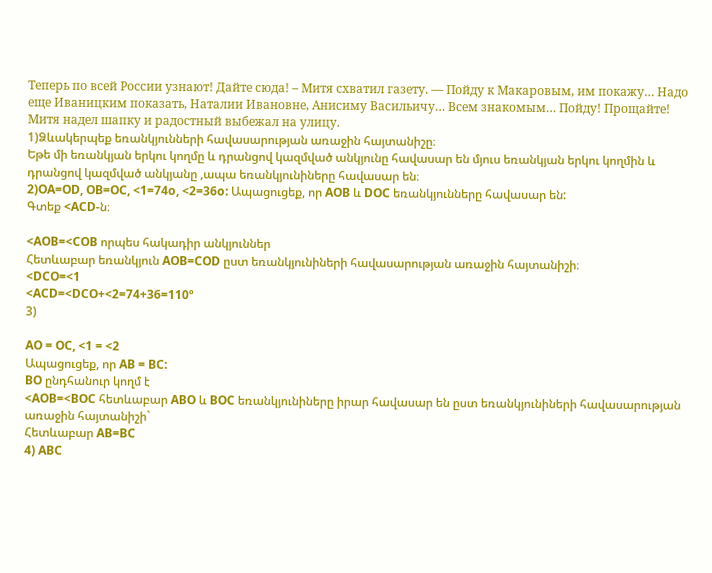Теперь по всей России узнают! Дайте сюда! – Митя схватил газету. — Пойду к Макаровым, им покажу… Надо еще Иваницким показать, Наталии Ивановне, Анисиму Васильичу… Всем знакомым… Пойду! Прощайте!
Митя надел шапку и радостный выбежал на улицу.
1)Ձևակերպեք եռանկյունների հավասարության առաջին հայտանիշը։
Եթե մի եռանկյան երկու կողմը և դրանցով կազմված անկյունը հավասար են մյուս եռանկյան երկու կողմին և դրանցով կազմված անկյանը ,ապա եռանկյունիները հավասար են։
2)OA=OD, OB=OC, <1=74o, <2=36o: Ապացուցեք, որ AOB և DOC եռանկյունները հավասար են:
Գտեք <ACD-ն։

<AOB=<COB որպես հակադիր անկյուններ
Հետևաբար եռանկյուն AOB=COD ըստ եռանկյունիների հավասարության առաջին հայտանիշի։
<DCO=<1
<ACD=<DCO+<2=74+36=110º
3)

AO = OC, <1 = <2
Ապացուցեք, որ AB = BC:
BO ընդհանուր կողմ է
<AOB=<BOC հետևաբար ABO և BOC եռանկյունիները իրար հավասար են ըստ եռանկյունիների հավասարության առաջին հայտանիշի`
Հետևաբար AB=BC
4) ABC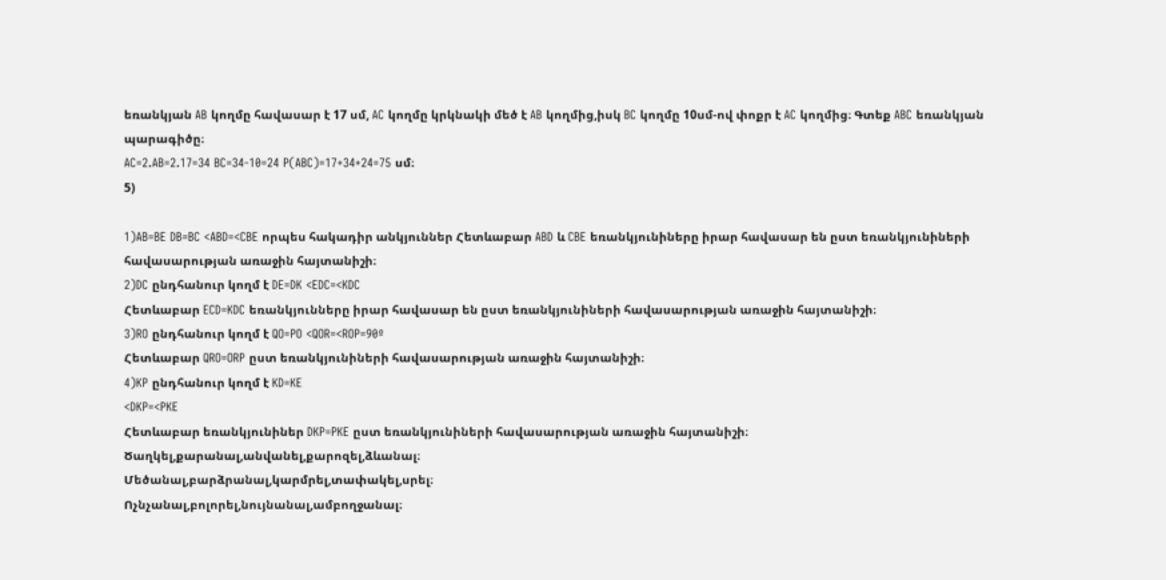եռանկյան AB կողմը հավասար է 17 սմ, AC կողմը կրկնակի մեծ է AB կողմից,իսկ BC կողմը 10սմ-ով փոքր է AC կողմից։ Գտեք ABC եռանկյան պարագիծը։
AC=2.AB=2.17=34 BC=34-10=24 P(ABC)=17+34+24=75 սմ։
5)

1)AB=BE DB=BC <ABD=<CBE որպես հակադիր անկյուններ Հետևաբար ABD և CBE եռանկյունիները իրար հավասար են ըստ եռանկյունիների հավասարության առաջին հայտանիշի։
2)DC ընդհանուր կողմ է DE=DK <EDC=<KDC
Հետևաբար ECD=KDC եռանկյունները իրար հավասար են ըստ եռանկյունիների հավասարության առաջին հայտանիշի։
3)RO ընդհանուր կողմ է QO=PO <QOR=<ROP=90º
Հետևաբար QRO=ORP ըստ եռանկյունիների հավասարության առաջին հայտանիշի։
4)KP ընդհանուր կողմ է KD=KE
<DKP=<PKE
Հետևաբար եռանկյունիներ DKP=PKE ըստ եռանկյունիների հավասարության առաջին հայտանիշի։
Ծաղկել,քարանալ,անվանել,քարոզել,ձևանալ։
Մեծանալ,բարձրանալ,կարմրել,տափակել,սրել։
Ոչնչանալ,բոլորել,նույնանալ,ամբողջանալ։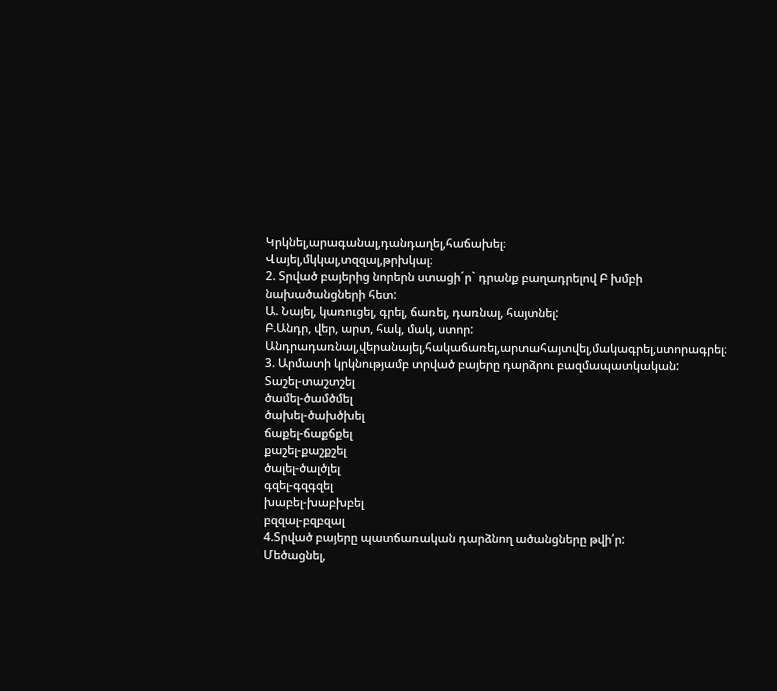Կրկնել,արագանալ,դանդաղել,հաճախել։
Վայել,մկկալ,տզզալ,թրխկալ։
2. Տրված բայերից նորերն ստացի´ր` դրանք բաղադրելով Բ խմբի նախածանցների հետ:
Ա. Նայել, կառուցել, գրել, ճառել, դառնալ, հայտնել:
Բ.Անդր, վեր, արտ, հակ, մակ, ստոր:
Անդրադառնալ,վերանայել,հակաճառել,արտահայտվել,մակագրել,ստորագրել։
3. Արմատի կրկնությամբ տրված բայերը դարձրու բազմապատկական:
Տաշել-տաշտշել
ծամել-ծամծմել
ծախել-ծախծխել
ճաքել-ճաքճքել
քաշել-քաշքշել
ծալել-ծալծլել
գզել-գզգզել
խաբել-խաբխբել
բզզալ-բզբզալ
4.Տրված բայերը պատճառական դարձնող ածանցները թվի՛ր:
Մեծացնել,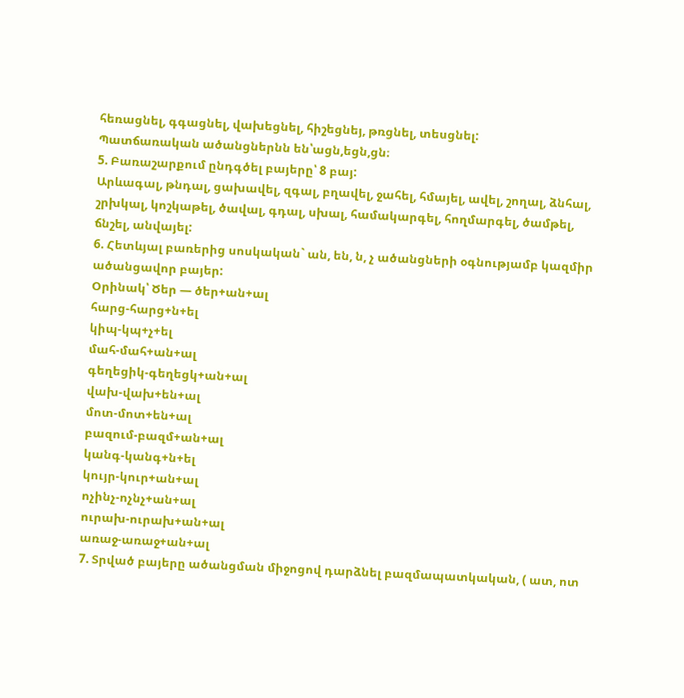հեռացնել, գգացնել, վախեցնել, հիշեցնեյ, թռցնել, տեսցնել:
Պատճառական ածանցներնն են՝ացն,եցն,ցն։
5. Բառաշարքում ընդգծել բայերը՝ 8 բայ:
Արևագալ, թնդալ, ցախավել, զգալ, բղավել, ջահել, հմայել, ավել, շողալ, ձնհալ, շրխկալ, կոշկաթել, ծավալ, գդալ, սխալ, համակարգել, հողմարգել, ծամթել, ճնշել, անվայել:
6. Հետևյալ բառերից սոսկական` ան, են, ն, չ ածանցների օգնությամբ կազմիր ածանցավոր բայեր:
Օրինակ՝ Ծեր — ծեր+ան+ալ
հարց-հարց+ն+ել
կիպ-կպ+չ+ել
մահ-մահ+ան+ալ
գեղեցիկ-գեղեցկ+ան+ալ
վախ-վախ+են+ալ
մոտ-մոտ+են+ալ
բազում-բազմ+ան+ալ
կանգ-կանգ+ն+ել
կույր-կուր+ան+ալ
ոչինչ-ոչնչ+ան+ալ
ուրախ-ուրախ+ան+ալ
առաջ-առաջ+ան+ալ
7. Տրված բայերը ածանցման միջոցով դարձնել բազմապատկական, ( ատ, ոտ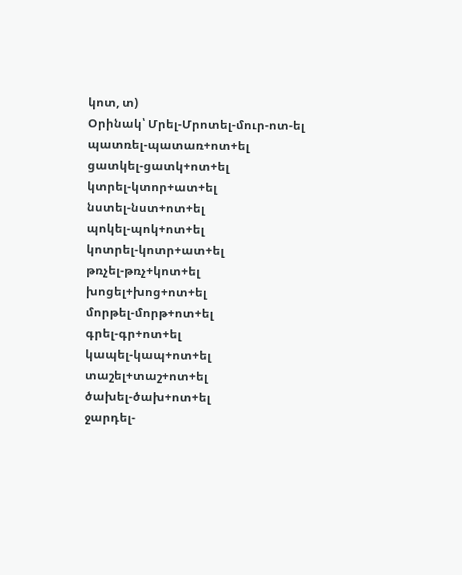կոտ, տ)
Օրինակ՝ Մրել-Մրոտել-մուր-ոտ-ել
պատռել-պատառ+ոտ+ել
ցատկել-ցատկ+ոտ+ել
կտրել-կտոր+ատ+ել
նստել-նստ+ոտ+ել
պոկել-պոկ+ոտ+ել
կոտրել-կոտր+ատ+ել
թռչել-թռչ+կոտ+ել
խոցել+խոց+ոտ+ել
մորթել-մորթ+ոտ+ել
գրել-գր+ոտ+ել
կապել-կապ+ոտ+ել
տաշել+տաշ+ոտ+ել
ծախել-ծախ+ոտ+ել
ջարդել-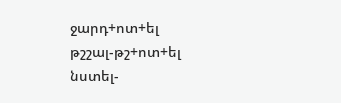ջարդ+ոտ+ել
թշշալ-թշ+ոտ+ել
նստել-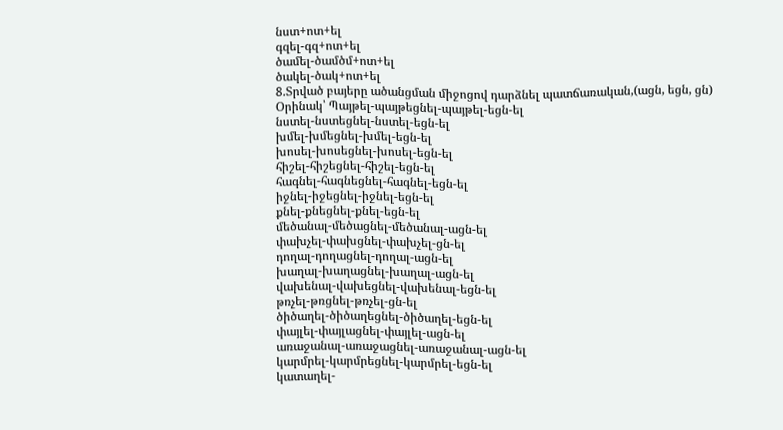նստ+ոտ+ել
գզել-գզ+ոտ+ել
ծամել-ծամծմ+ոտ+ել
ծակել-ծակ+ոտ+ել
8.Տրված բայերը ածանցման միջոցով դարձնել պատճառական,(ացն, եցն, ցն)
Օրինակ՝ Պայթել-պայթեցնել-պայթել-եցն-ել
նստել-նստեցնել-նստել-եցն-ել
խմել-խմեցնել-խմել-եցն-ել
խոսել-խոսեցնել-խոսել-եցն-ել
հիշել-հիշեցնել-հիշել-եցն-ել
հագնել-հագնեցնել-հագնել-եցն-ել
իջնել-իջեցնել-իջնել-եցն-ել
քնել-քնեցնել-քնել-եցն-ել
մեծանալ-մեծացնել-մեծանալ-ացն-ել
փախչել-փախցնել-փախչել-ցն-ել
դողալ-դողացնել-դողալ-ացն-ել
խաղալ-խաղացնել-խաղալ-ացն-ել
վախենալ-վախեցնել-վախենալ-եցն-ել
թռչել-թռցնել-թռչել-ցն-ել
ծիծաղել-ծիծաղեցնել-ծիծաղել-եցն-ել
փայլել-փայլացնել-փայլել-ացն-ել
առաջանալ-առաջացնել-առաջանալ-ացն-ել
կարմրել-կարմրեցնել-կարմրել-եցն-ել
կատաղել-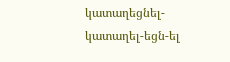կատաղեցնել-կատաղել-եցն-ել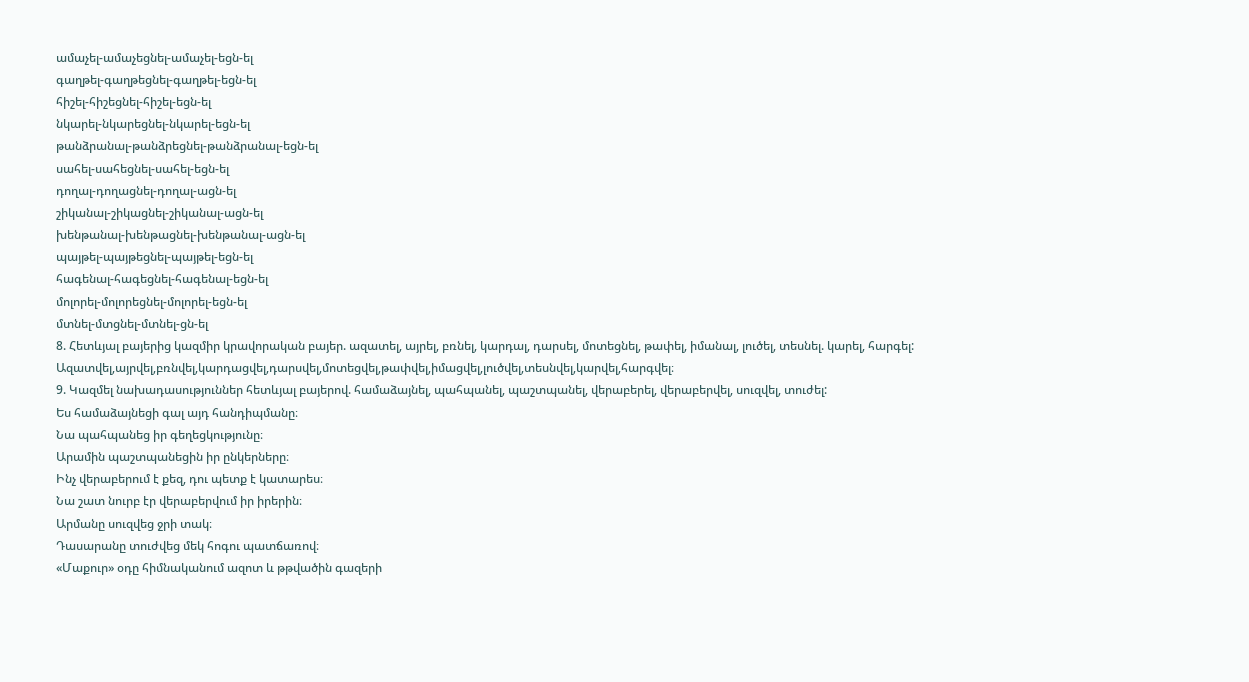ամաչել-ամաչեցնել-ամաչել-եցն-ել
գաղթել-գաղթեցնել-գաղթել-եցն-ել
հիշել-հիշեցնել-հիշել-եցն-ել
նկարել-նկարեցնել-նկարել-եցն-ել
թանձրանալ-թանձրեցնել-թանձրանալ-եցն-ել
սահել-սահեցնել-սահել-եցն-ել
դողալ-դողացնել-դողալ-ացն-ել
շիկանալ-շիկացնել-շիկանալ-ացն-ել
խենթանալ-խենթացնել-խենթանալ-ացն-ել
պայթել-պայթեցնել-պայթել-եցն-ել
հագենալ-հագեցնել-հագենալ-եցն-ել
մոլորել-մոլորեցնել-մոլորել-եցն-ել
մտնել-մտցնել-մտնել-ցն-ել
8. Հետևյալ բայերից կազմիր կրավորական բայեր. ազատել, այրել, բռնել, կարդալ, դարսել, մոտեցնել, թափել, իմանալ, լուծել, տեսնել. կարել, հարգել:
Ազատվել,այրվել,բռնվել,կարդացվել,դարսվել,մոտեցվել,թափվել,իմացվել,լուծվել,տեսնվել,կարվել,հարգվել։
9. Կազմել նախադասություններ հետևյալ բայերով. համաձայնել, պահպանել, պաշտպանել, վերաբերել, վերաբերվել, սուզվել, տուժել:
Ես համաձայնեցի գալ այդ հանդիպմանը։
Նա պահպանեց իր գեղեցկությունը։
Արամին պաշտպանեցին իր ընկերները։
Ինչ վերաբերում է քեզ, դու պետք է կատարես։
Նա շատ նուրբ էր վերաբերվում իր իրերին։
Արմանը սուզվեց ջրի տակ։
Դասարանը տուժվեց մեկ հոգու պատճառով։
«Մաքուր» օդը հիմնականում ազոտ և թթվածին գազերի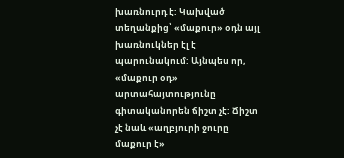խառնուրդ է: Կախված տեղանքից՝ «մաքուր» օդն այլ խառնուկներ էլ է պարունակում: Այնպես որ, «մաքուր օդ» արտահայտությունը գիտականորեն ճիշտ չէ: Ճիշտ չէ նաև «աղբյուրի ջուրը մաքուր է»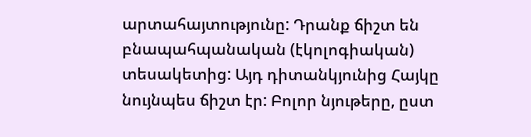արտահայտությունը: Դրանք ճիշտ են բնապահպանական (էկոլոգիական) տեսակետից: Այդ դիտանկյունից Հայկը նույնպես ճիշտ էր: Բոլոր նյութերը, ըստ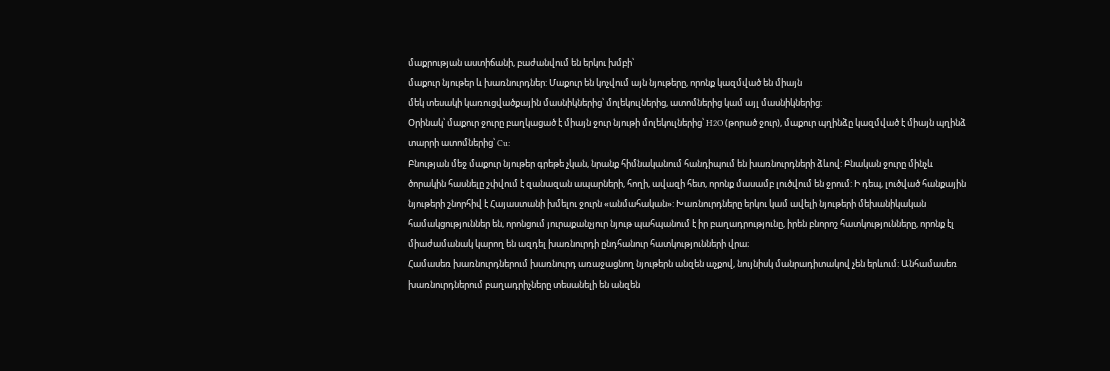մաքրության աստիճանի, բաժանվում են երկու խմբի՝
մաքուր նյութեր և խառնուրդներ: Մաքուր են կոչվում այն նյութերը, որոնք կազմված են միայն
մեկ տեսակի կառուցվածքային մասնիկներից՝ մոլեկուլներից, ատոմներից կամ այլ մասնիկներից:
Օրինակ՝ մաքուր ջուրը բաղկացած է միայն ջուր նյութի մոլեկուլներից՝ H2O (թորած ջուր), մաքուր պղինձը կազմված է միայն պղինձ տարրի ատոմներից՝ Cu:
Բնության մեջ մաքուր նյութեր գրեթե չկան, նրանք հիմնականում հանդիպում են խառնուրդների ձևով: Բնական ջուրը մինչև ծորակին հասնելը շփվում է զանազան ապարների, հողի, ավազի հետ, որոնք մասամբ լուծվում են ջրում: Ի դեպ, լուծված հանքային նյութերի շնորհիվ է Հայաստանի խմելու ջուրն «անմահական»: Խառնուրդները երկու կամ ավելի նյութերի մեխանիկական համակցություններ են, որոնցում յուրաքանչյուր նյութ պահպանում է իր բաղադրությունը, իրեն բնորոշ հատկությունները, որոնք էլ միաժամանակ կարող են ազդել խառնուրդի ընդհանուր հատկությունների վրա։
Համասեռ խառնուրդներում խառնուրդ առաջացնող նյութերն անզեն աչքով, նույնիսկ մանրադիտակով չեն երևում: Անհամասեռ խառնուրդներում բաղադրիչները տեսանելի են անզեն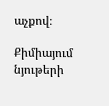աչքով։

Քիմիայում նյութերի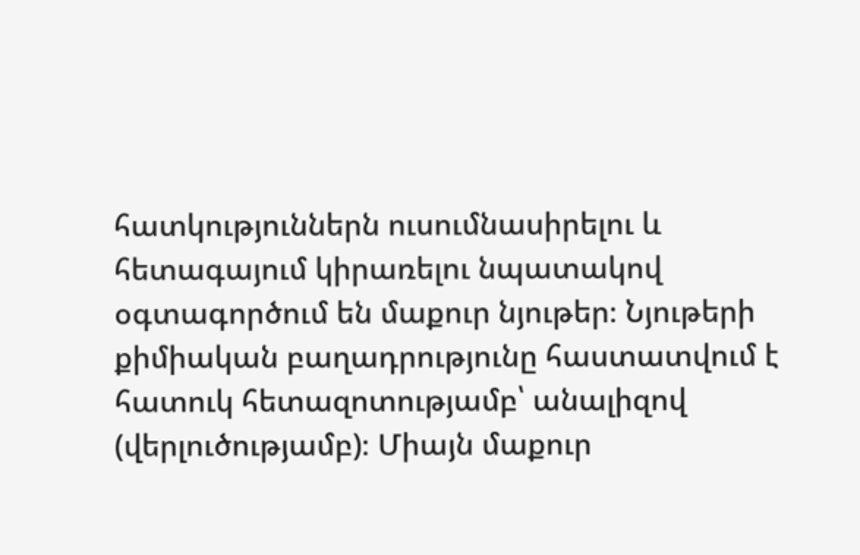հատկություններն ուսումնասիրելու և հետագայում կիրառելու նպատակով օգտագործում են մաքուր նյութեր։ Նյութերի քիմիական բաղադրությունը հաստատվում է հատուկ հետազոտությամբ՝ անալիզով (վերլուծությամբ)։ Միայն մաքուր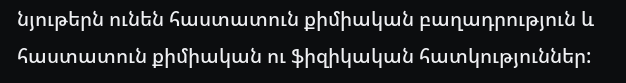նյութերն ունեն հաստատուն քիմիական բաղադրություն և հաստատուն քիմիական ու ֆիզիկական հատկություններ: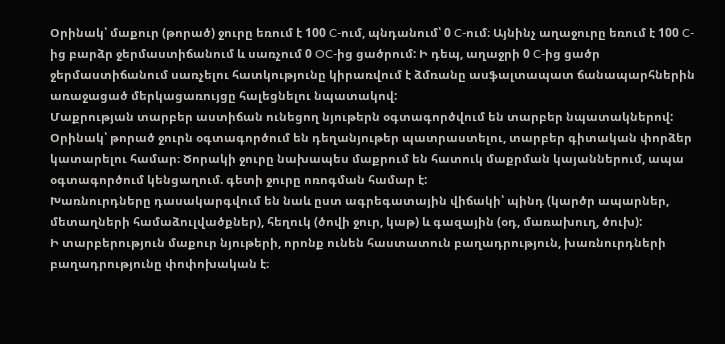Օրինակ՝ մաքուր (թորած) ջուրը եռում է 100 C-ում, պնդանում՝ 0 C-ում։ Այնինչ աղաջուրը եռում է 100 C-ից բարձր ջերմաստիճանում և սառչում 0 OC-ից ցածրում: Ի դեպ, աղաջրի 0 C-ից ցածր ջերմաստիճանում սառչելու հատկությունը կիրառվում է ձմռանը ասֆալտապատ ճանապարհներին առաջացած մերկացառույցը հալեցնելու նպատակով:
Մաքրության տարբեր աստիճան ունեցող նյութերն օգտագործվում են տարբեր նպատակներով: Օրինակ՝ թորած ջուրն օգտագործում են դեղանյութեր պատրաստելու, տարբեր գիտական փորձեր կատարելու համար։ Ծորակի ջուրը նախապես մաքրում են հատուկ մաքրման կայաններում, ապա օգտագործում կենցաղում. գետի ջուրը ոռոգման համար է:
Խառնուրդները դասակարգվում են նաև ըստ ագրեգատային վիճակի՝ պինդ (կարծր ապարներ, մետաղների համաձուլվածքներ), հեղուկ (ծովի ջուր, կաթ) և գազային (օդ, մառախուղ, ծուխ):
Ի տարբերություն մաքուր նյութերի, որոնք ունեն հաստատուն բաղադրություն, խառնուրդների բաղադրությունը փոփոխական է։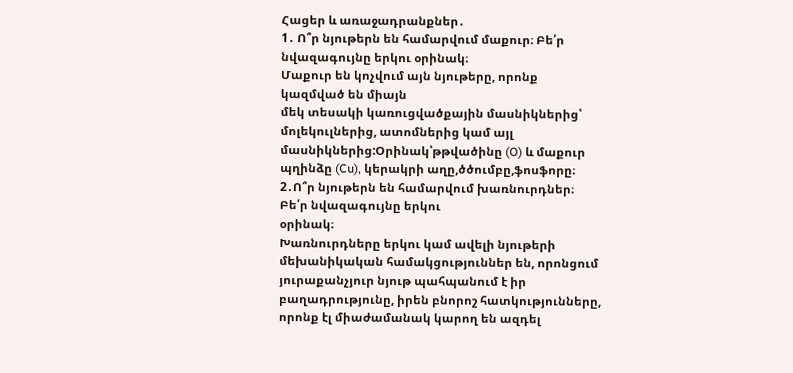Հացեր և առաջադրանքներ․
1․ Ո՞ր նյութերն են համարվում մաքուր։ Բե՛ր նվազագույնը երկու օրինակ։
Մաքուր են կոչվում այն նյութերը, որոնք կազմված են միայն
մեկ տեսակի կառուցվածքային մասնիկներից՝ մոլեկուլներից, ատոմներից կամ այլ մասնիկներից:Օրինակ՝թթվածինը (O) և մաքուր պղինձը (Cu), կերակրի աղը,ծծումբը,ֆոսֆորը։
2․Ո՞ր նյութերն են համարվում խառնուրդներ։ Բե՛ր նվազագույնը երկու
օրինակ։
Խառնուրդները երկու կամ ավելի նյութերի մեխանիկական համակցություններ են, որոնցում յուրաքանչյուր նյութ պահպանում է իր բաղադրությունը, իրեն բնորոշ հատկությունները, որոնք էլ միաժամանակ կարող են ազդել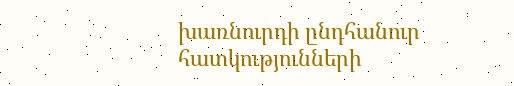խառնուրդի ընդհանուր հատկությունների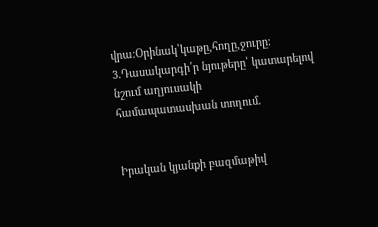վրա։Օրինակ՝կաթը,հողը,ջուրը։
3․Դասակարգի՛ր նյութերը՝ կատարելով նշում աղյուսակի
համապատասխան տողում․


Իրական կյանքի բազմաթիվ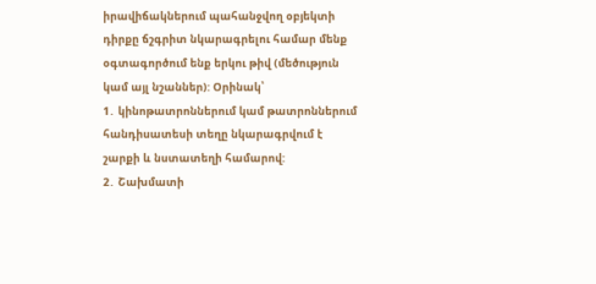իրավիճակներում պահանջվող օբյեկտի դիրքը ճշգրիտ նկարագրելու համար մենք օգտագործում ենք երկու թիվ (մեծություն կամ այլ նշաններ): Օրինակ՝
1․ կինոթատրոններում կամ թատրոններում հանդիսատեսի տեղը նկարագրվում է շարքի և նստատեղի համարով:
2․ Շախմատի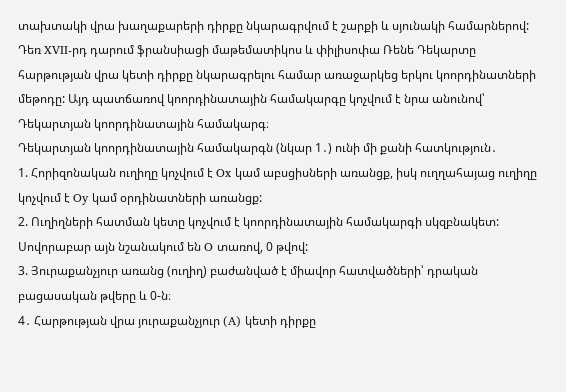տախտակի վրա խաղաքարերի դիրքը նկարագրվում է շարքի և սյունակի համարներով:
Դեռ XVII-րդ դարում ֆրանսիացի մաթեմատիկոս և փիլիսոփա Ռենե Դեկարտը հարթության վրա կետի դիրքը նկարագրելու համար առաջարկեց երկու կոորդինատների մեթոդը: Այդ պատճառով կոորդինատային համակարգը կոչվում է նրա անունով՝ Դեկարտյան կոորդինատային համակարգ։
Դեկարտյան կոորդինատային համակարգն (նկար 1․) ունի մի քանի հատկություն․
1. Հորիզոնական ուղիղը կոչվում է Ox կամ աբսցիսների առանցք, իսկ ուղղահայաց ուղիղը կոչվում է Oy կամ օրդինատների առանցք:
2. Ուղիղների հատման կետը կոչվում է կոորդինատային համակարգի սկզբնակետ: Սովորաբար այն նշանակում են O տառով, 0 թվով:
3. Յուրաքանչյուր առանց (ուղիղ) բաժանված է միավոր հատվածների՝ դրական բացասական թվերը և 0-ն։
4․ Հարթության վրա յուրաքանչյուր (A) կետի դիրքը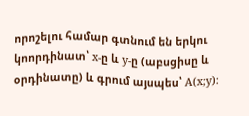որոշելու համար գտնում են երկու կոորդինատ՝ x-ը և y-ը (աբսցիսը և օրդինատը) և գրում այսպես՝ A(x;y):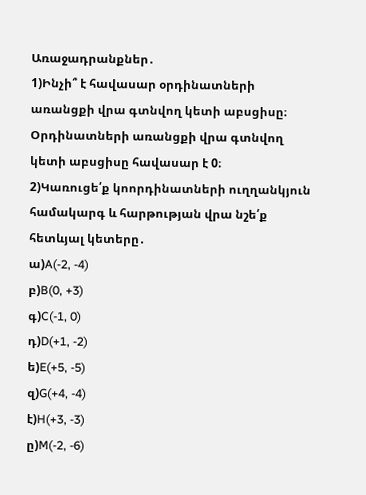Առաջադրանքներ․
1)Ինչի՞ է հավասար օրդինատների առանցքի վրա գտնվող կետի աբսցիսը։
Օրդինատների առանցքի վրա գտնվող կետի աբսցիսը հավասար է 0։
2)Կառուցե՛ք կոորդինատների ուղղանկյուն համակարգ և հարթության վրա նշե՛ք հետևյալ կետերը․
ա)A(-2, -4)
բ)B(0, +3)
գ)C(-1, 0)
դ)D(+1, -2)
ե)E(+5, -5)
զ)G(+4, -4)
է)H(+3, -3)
ը)M(-2, -6)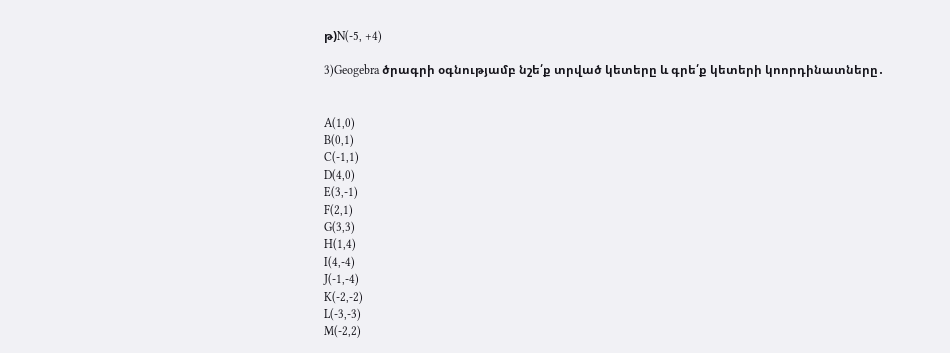թ)N(-5, +4)

3)Geogebra ծրագրի օգնությամբ նշե՛ք տրված կետերը և գրե՛ք կետերի կոորդինատները․


A(1,0)
B(0,1)
C(-1,1)
D(4,0)
E(3,-1)
F(2,1)
G(3,3)
H(1,4)
I(4,-4)
J(-1,-4)
K(-2,-2)
L(-3,-3)
M(-2,2)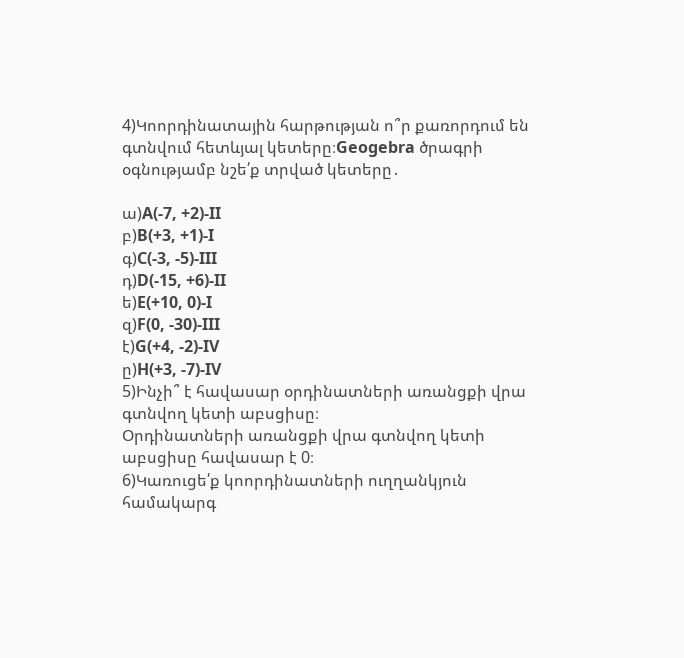4)Կոորդինատային հարթության ո՞ր քառորդում են գտնվում հետևյալ կետերը։Geogebra ծրագրի օգնությամբ նշե՛ք տրված կետերը․

ա)A(-7, +2)-II
բ)B(+3, +1)-I
գ)C(-3, -5)-III
դ)D(-15, +6)-II
ե)E(+10, 0)-I
զ)F(0, -30)-III
է)G(+4, -2)-IV
ը)H(+3, -7)-IV
5)Ինչի՞ է հավասար օրդինատների առանցքի վրա գտնվող կետի աբսցիսը։
Օրդինատների առանցքի վրա գտնվող կետի աբսցիսը հավասար է 0։
6)Կառուցե՛ք կոորդինատների ուղղանկյուն համակարգ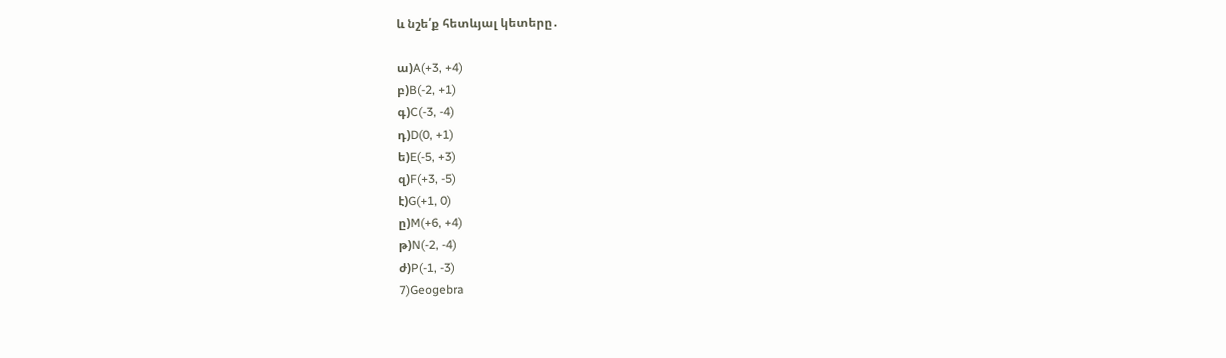և նշե՛ք հետևյալ կետերը․

ա)A(+3, +4)
բ)B(-2, +1)
գ)C(-3, -4)
դ)D(0, +1)
ե)E(-5, +3)
զ)F(+3, -5)
է)G(+1, 0)
ը)M(+6, +4)
թ)N(-2, -4)
ժ)P(-1, -3)
7)Geogebra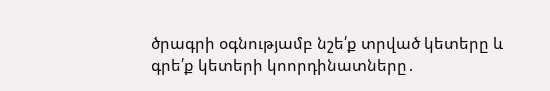ծրագրի օգնությամբ նշե՛ք տրված կետերը և գրե՛ք կետերի կոորդինատները․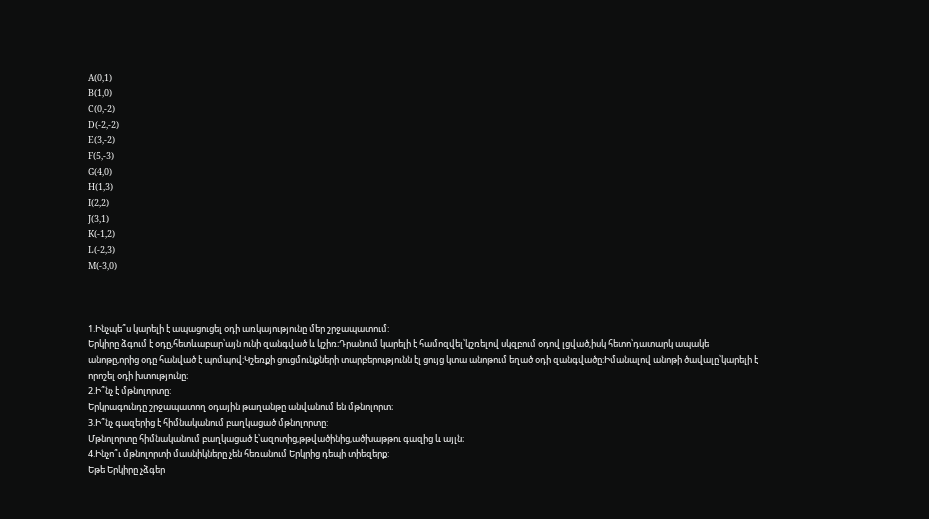A(0,1)
B(1,0)
C(0,-2)
D(-2,-2)
E(3,-2)
F(5,-3)
G(4,0)
H(1,3)
I(2,2)
J(3,1)
K(-1,2)
L(-2,3)
M(-3,0)



1.Ինչպե՞ս կարելի է ապացուցել օդի առկայությունը մեր շրջապատում:
Երկիրը ձգում է օդը,հետևաբար՝այն ունի զանգված և կշիռ։Դրանում կարելի է համոզվել՝կշռելով սկզբում օդով լցված,իսկ հետո՝դատարկ ապակե անոթը,որից օդը հանված է պոմպով։Կշեռքի ցուցմունքների տարբերությունն էլ ցույց կտա անոթում եղած օդի զանգվածը։Իմանալով անոթի ծավալը՝կարելի է որոշել օդի խտությունը։
2.Ի՞նչ է մթնոլորտը:
Երկրագունդը շրջապատող օդային թաղանթը անվանում են մթնոլորտ։
3.Ի՞նչ գազերից է հիմնականում բաղկացած մթնոլորտը:
Մթնոլորտը հիմնականում բաղկացած է՝ազոտից,թթվածինից,ածխաթթու գազից և այլն։
4.Ինչո՞ւ մթնոլորտի մասնիկները չեն հեռանում Երկրից դեպի տիեզերք:
Եթե Երկիրը չձգեր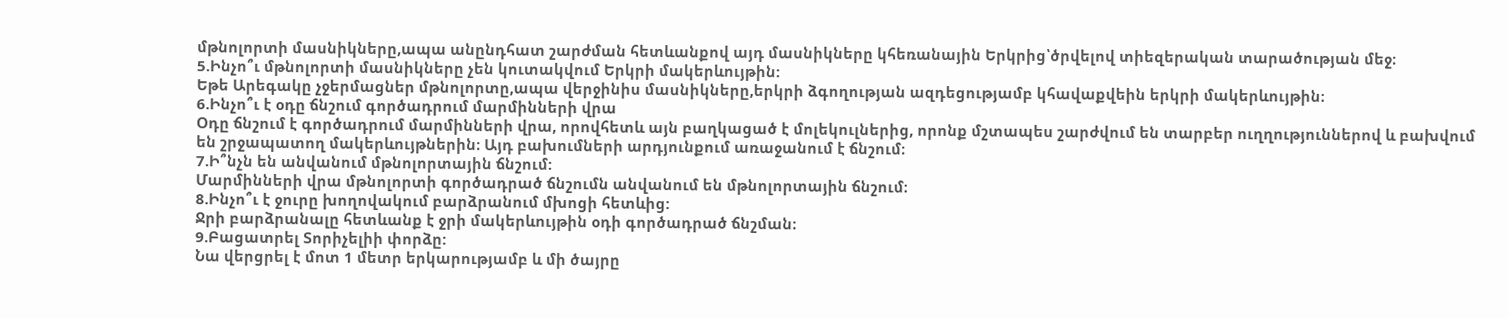մթնոլորտի մասնիկները,ապա անընդհատ շարժման հետևանքով այդ մասնիկները կհեռանային Երկրից՝ծրվելով տիեզերական տարածության մեջ։
5.Ինչո՞ւ մթնոլորտի մասնիկները չեն կուտակվում Երկրի մակերևույթին:
Եթե Արեգակը չջերմացներ մթնոլորտը,ապա վերջինիս մասնիկները,երկրի ձգողության ազդեցությամբ կհավաքվեին երկրի մակերևույթին։
6.Ինչո՞ւ է օդը ճնշում գործադրում մարմինների վրա
Օդը ճնշում է գործադրում մարմինների վրա, որովհետև այն բաղկացած է մոլեկուլներից, որոնք մշտապես շարժվում են տարբեր ուղղություններով և բախվում են շրջապատող մակերևույթներին։ Այդ բախումների արդյունքում առաջանում է ճնշում։
7.Ի՞նչն են անվանում մթնոլորտային ճնշում:
Մարմինների վրա մթնոլորտի գործադրած ճնշումն անվանում են մթնոլորտային ճնշում։
8.Ինչո՞ւ է ջուրը խողովակում բարձրանում մխոցի հետևից:
Ջրի բարձրանալը հետևանք է ջրի մակերևույթին օդի գործադրած ճնշման։
9.Բացատրել Տորիչելիի փորձը:
Նա վերցրել է մոտ 1 մետր երկարությամբ և մի ծայրը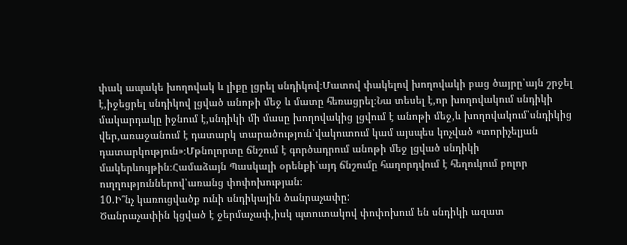փակ ապակե խողովակ և լիքը լցրել սնդիկով։Մատով փակելով խողովակի բաց ծայրը՝այն շրջել է,իջեցրել սնդիկով լցված անոթի մեջ և մատը հեռացրել։Նա տեսել է,որ խողովակում սնդիկի մակարդակը իջնում է,սնդիկի մի մասը խողովակից լցվում է անոթի մեջ,և խողովակում՝սնդիկից վեր,առաջանում է դատարկ տարածություն՝վակուտում կամ այսպես կոչված «տորիչելյան դատարկություն»։Մթնոլորտը ճնշում է գործադրում անոթի մեջ լցված սնդիկի մակերևույթին։Համաձայն Պասկալի օրենքի՝այդ ճնշումը հաղորդվում է հեղուկում բոլոր ուղղություններով՝առանց փոփոխության։
10.Ի՞նչ կառուցվածք ունի սնդիկային ծանրաչափը:
Ծանրաչափին կցված է ջերմաչափ,իսկ պտուտակով փոփոխում են սնդիկի ազատ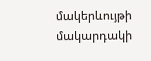մակերևույթի մակարդակի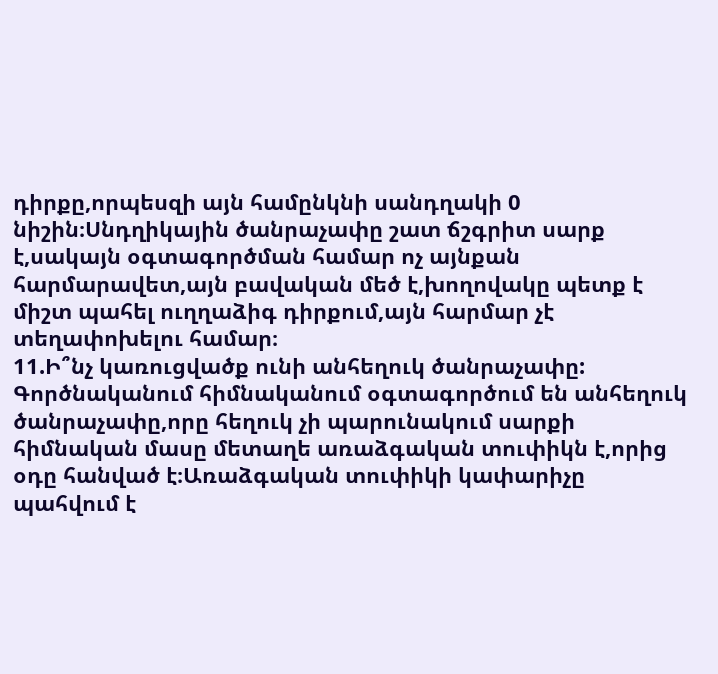դիրքը,որպեսզի այն համընկնի սանդղակի 0 նիշին։Սնդղիկային ծանրաչափը շատ ճշգրիտ սարք է,սակայն օգտագործման համար ոչ այնքան հարմարավետ,այն բավական մեծ է,խողովակը պետք է միշտ պահել ուղղաձիգ դիրքում,այն հարմար չէ տեղափոխելու համար։
11.Ի՞նչ կառուցվածք ունի անհեղուկ ծանրաչափը:
Գործնականում հիմնականում օգտագործում են անհեղուկ ծանրաչափը,որը հեղուկ չի պարունակում սարքի հիմնական մասը մետաղե առաձգական տուփիկն է,որից օդը հանված է։Առաձգական տուփիկի կափարիչը պահվում է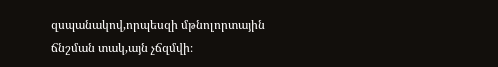զսպանակով,որպեսզի մթնոլորտային ճնշման տակ,այն չճզմվի։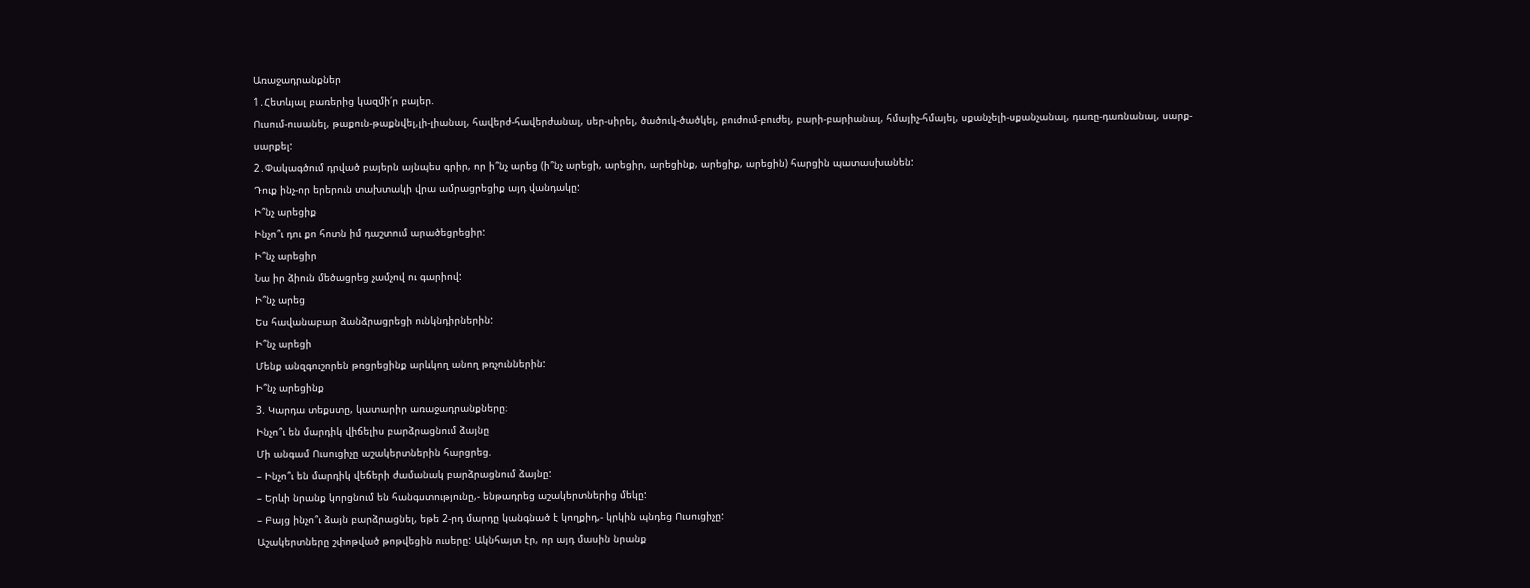Առաջադրանքներ
1․Հետևյալ բառերից կազմի՛ր բայեր.
Ուսում-ուսանել, թաքուն-թաքնվել,լի-լիանալ, հավերժ-հավերժանալ, սեր-սիրել, ծածուկ-ծածկել, բուժում-բուժել, բարի-բարիանալ, հմայիչ-հմայել, սքանչելի-սքանչանալ, դառը-դառնանալ, սարք-սարքել:
2․Փակագծում դրված բայերն այնպես գրիր, որ ի՞նչ արեց (ի՞նչ արեցի, արեցիր, արեցինք, արեցիք, արեցին) հարցին պատասխանեն:
Դուք ինչ-որ երերուն տախտակի վրա ամրացրեցիք այդ վանդակը:
Ի՞նչ արեցիք
Ինչո՞ւ դու քո հոտն իմ դաշտում արածեցրեցիր:
Ի՞նչ արեցիր
Նա իր ձիուն մեծացրեց չամչով ու գարիով:
Ի՞նչ արեց
Ես հավանաբար ձանձրացրեցի ունկնդիրներին:
Ի՞նչ արեցի
Մենք անզգուշորեն թռցրեցինք արևկող անող թռչուններին:
Ի՞նչ արեցինք
3. Կարդա տեքստը, կատարիր առաջադրանքները։
Ինչո՞ւ են մարդիկ վիճելիս բարձրացնում ձայնը
Մի անգամ Ուսուցիչը աշակերտներին հարցրեց.
– Ինչո՞ւ են մարդիկ վեճերի ժամանակ բարձրացնում ձայնը:
– Երևի նրանք կորցնում են հանգստությունը,- ենթադրեց աշակերտներից մեկը:
– Բայց ինչո՞ւ ձայն բարձրացնել, եթե 2-րդ մարդը կանգնած է կողքիդ,- կրկին պնդեց Ուսուցիչը:
Աշակերտները շփոթված թոթվեցին ուսերը: Ակնհայտ էր, որ այդ մասին նրանք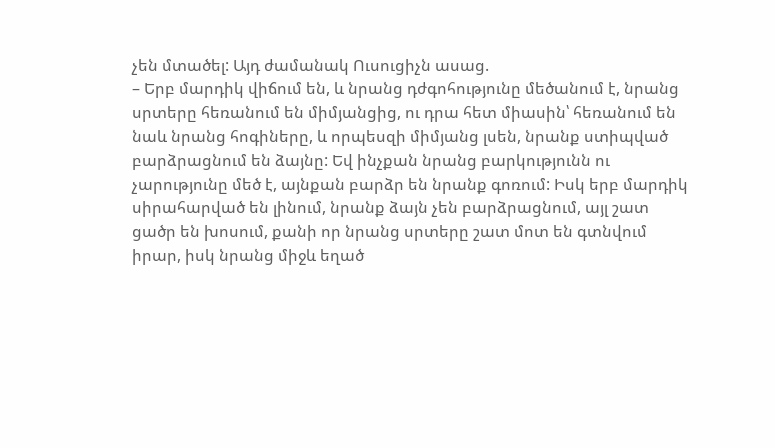չեն մտածել: Այդ ժամանակ Ուսուցիչն ասաց.
– Երբ մարդիկ վիճում են, և նրանց դժգոհությունը մեծանում է, նրանց սրտերը հեռանում են միմյանցից, ու դրա հետ միասին՝ հեռանում են նաև նրանց հոգիները, և որպեսզի միմյանց լսեն, նրանք ստիպված բարձրացնում են ձայնը: Եվ ինչքան նրանց բարկությունն ու չարությունը մեծ է, այնքան բարձր են նրանք գոռում: Իսկ երբ մարդիկ սիրահարված են լինում, նրանք ձայն չեն բարձրացնում, այլ շատ ցածր են խոսում, քանի որ նրանց սրտերը շատ մոտ են գտնվում իրար, իսկ նրանց միջև եղած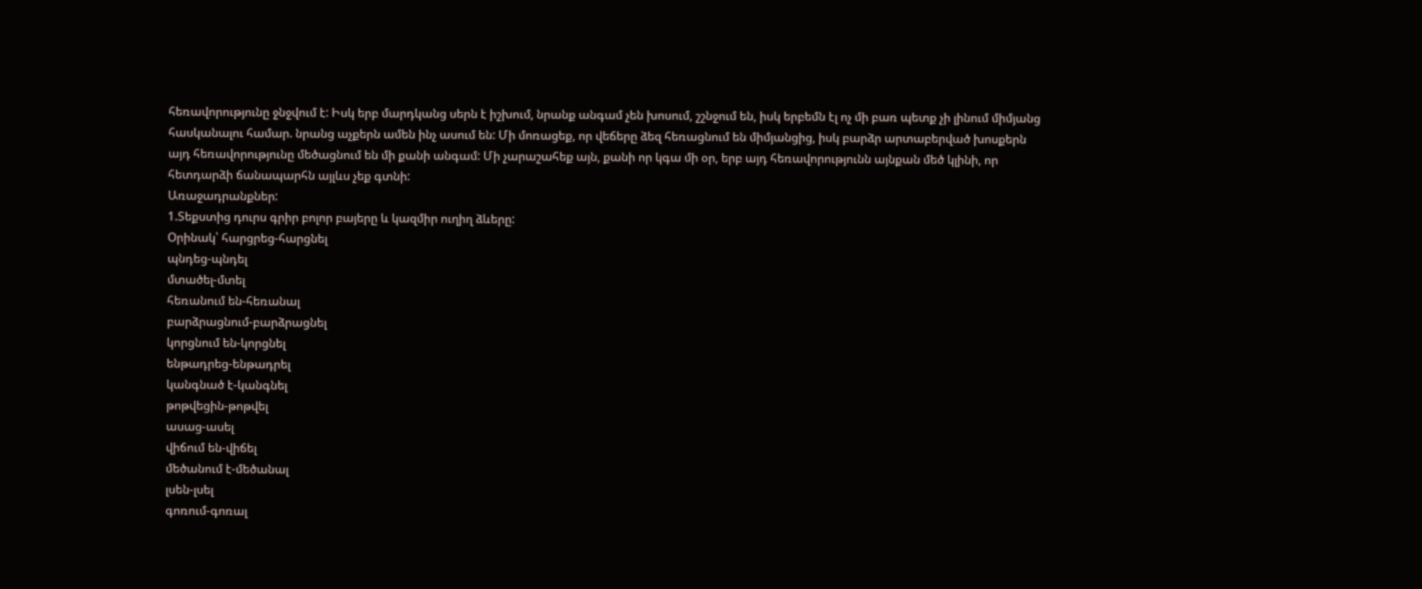հեռավորությունը ջնջվում է: Իսկ երբ մարդկանց սերն է իշխում, նրանք անգամ չեն խոսում, շշնջում են, իսկ երբեմն էլ ոչ մի բառ պետք չի լինում միմյանց հասկանալու համար. նրանց աչքերն ամեն ինչ ասում են: Մի մոռացեք, որ վեճերը ձեզ հեռացնում են միմյանցից, իսկ բարձր արտաբերված խոսքերն այդ հեռավորությունը մեծացնում են մի քանի անգամ: Մի չարաշահեք այն, քանի որ կգա մի օր, երբ այդ հեռավորությունն այնքան մեծ կլինի, որ հետդարձի ճանապարհն այլևս չեք գտնի:
Առաջադրանքներ:
1.Տեքստից դուրս գրիր բոլոր բայերը և կազմիր ուղիղ ձևերը:
Օրինակ՝ հարցրեց-հարցնել
պնդեց-պնդել
մտածել-մտել
հեռանում են-հեռանալ
բարձրացնում-բարձրացնել
կորցնում են-կորցնել
ենթադրեց-ենթադրել
կանգնած է-կանգնել
թոթվեցին-թոթվել
ասաց-ասել
վիճում են-վիճել
մեծանում է-մեծանալ
լսեն-լսել
գոռում-գոռալ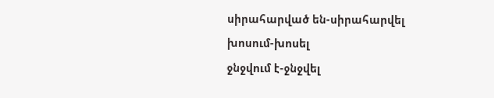սիրահարված են-սիրահարվել
խոսում-խոսել
ջնջվում է-ջնջվել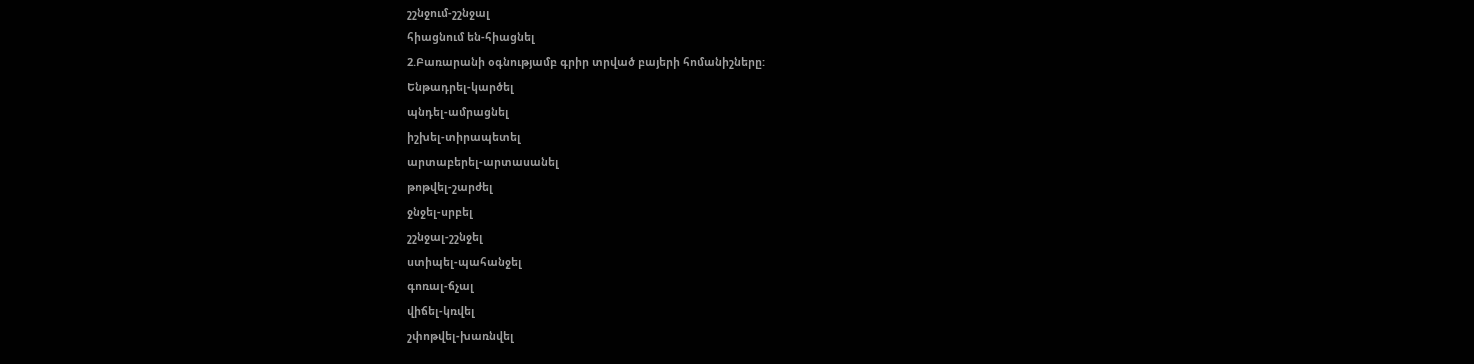շշնջում-շշնջալ
հիացնում են-հիացնել
2.Բառարանի օգնությամբ գրիր տրված բայերի հոմանիշները:
Ենթադրել-կարծել
պնդել-ամրացնել
իշխել-տիրապետել
արտաբերել-արտասանել
թոթվել-շարժել
ջնջել-սրբել
շշնջալ-շշնջել
ստիպել-պահանջել
գոռալ-ճչալ
վիճել-կռվել
շփոթվել-խառնվել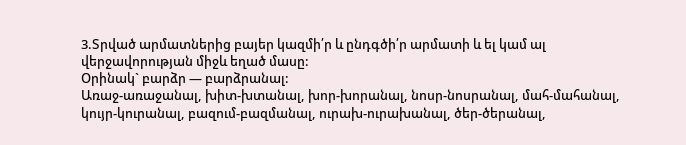3.Տրված արմատներից բայեր կազմի՛ր և ընդգծի՛ր արմատի և ել կամ ալ վերջավորության միջև եղած մասը:
Օրինակ` բարձր — բարձրանալ:
Առաջ-առաջանալ, խիտ-խտանալ, խոր-խորանալ, նոսր-նոսրանալ, մահ-մահանալ, կույր-կուրանալ, բազում-բազմանալ, ուրախ-ուրախանալ, ծեր-ծերանալ,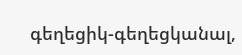գեղեցիկ-գեղեցկանալ,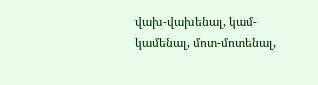վախ-վախենալ, կամ-կամենալ, մոտ-մոտենալ,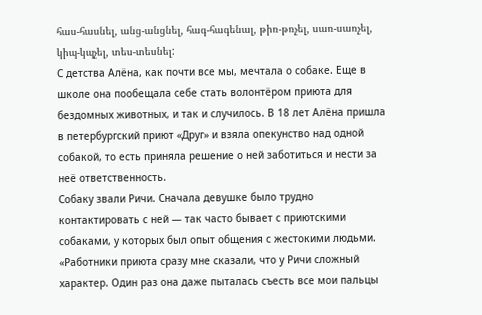հաս-հասնել, անց-անցնել, հագ-հագենալ, թիռ-թռչել, սառ-սառչել, կիպ-կպչել, տես-տեսնել:
С детства Алёна, как почти все мы, мечтала о собаке. Еще в школе она пообещала себе стать волонтёром приюта для бездомных животных, и так и случилось. В 18 лет Алёна пришла в петербургский приют «Друг» и взяла опекунство над одной собакой, то есть приняла решение о ней заботиться и нести за неё ответственность.
Собаку звали Ричи. Сначала девушке было трудно контактировать с ней — так часто бывает с приютскими собаками, у которых был опыт общения с жестокими людьми.
«Работники приюта сразу мне сказали, что у Ричи сложный характер. Один раз она даже пыталась съесть все мои пальцы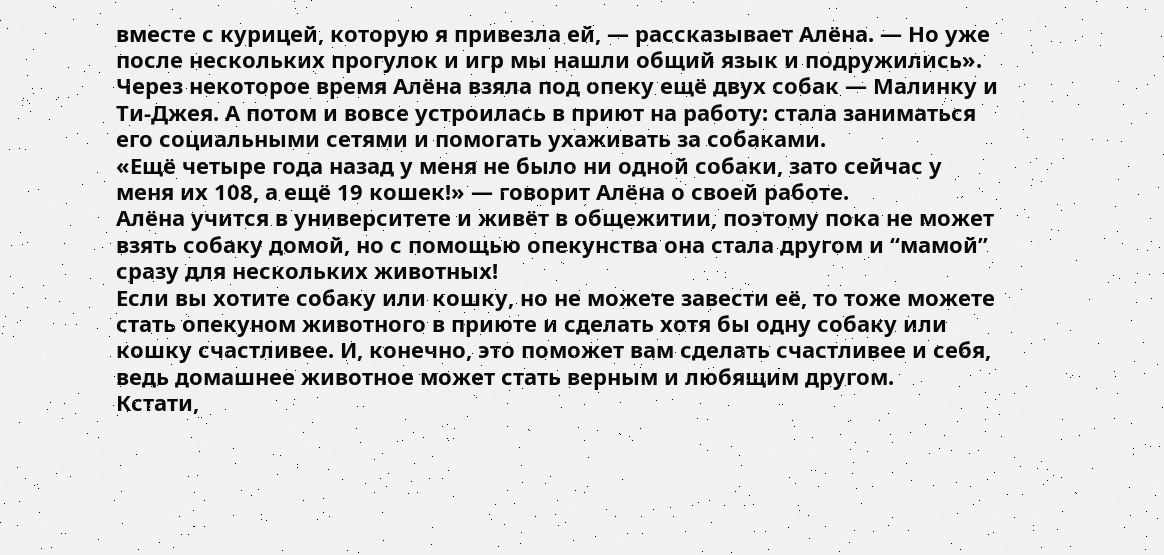вместе с курицей, которую я привезла ей, — рассказывает Алёна. — Но уже после нескольких прогулок и игр мы нашли общий язык и подружились».
Через некоторое время Алёна взяла под опеку ещё двух собак — Малинку и Ти-Джея. А потом и вовсе устроилась в приют на работу: стала заниматься его социальными сетями и помогать ухаживать за собаками.
«Ещё четыре года назад у меня не было ни одной собаки, зато сейчас у меня их 108, а ещё 19 кошек!» — говорит Алёна о своей работе.
Алёна учится в университете и живёт в общежитии, поэтому пока не может взять собаку домой, но с помощью опекунства она стала другом и “мамой” сразу для нескольких животных!
Если вы хотите собаку или кошку, но не можете завести её, то тоже можете стать опекуном животного в приюте и сделать хотя бы одну собаку или кошку счастливее. И, конечно, это поможет вам сделать счастливее и себя, ведь домашнее животное может стать верным и любящим другом.
Кстати,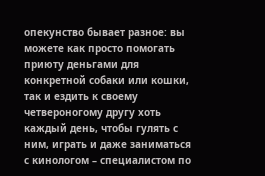опекунство бывает разное: вы можете как просто помогать приюту деньгами для конкретной собаки или кошки, так и ездить к своему четвероногому другу хоть каждый день, чтобы гулять с ним, играть и даже заниматься с кинологом – специалистом по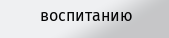воспитанию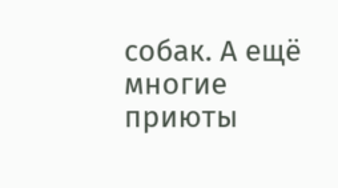собак. А ещё многие приюты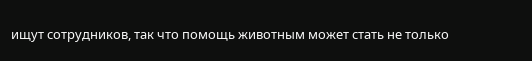ищут сотрудников, так что помощь животным может стать не только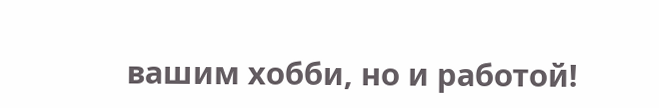вашим хобби, но и работой!